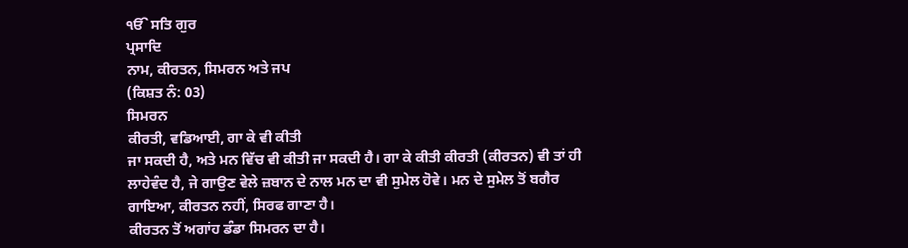ੴ ਸਤਿ ਗੁਰ
ਪ੍ਰਸਾਦਿ
ਨਾਮ, ਕੀਰਤਨ, ਸਿਮਰਨ ਅਤੇ ਜਪ
(ਕਿਸ਼ਤ ਨੰ: 03)
ਸਿਮਰਨ
ਕੀਰਤੀ, ਵਡਿਆਈ, ਗਾ ਕੇ ਵੀ ਕੀਤੀ
ਜਾ ਸਕਦੀ ਹੈ, ਅਤੇ ਮਨ ਵਿੱਚ ਵੀ ਕੀਤੀ ਜਾ ਸਕਦੀ ਹੈ। ਗਾ ਕੇ ਕੀਤੀ ਕੀਰਤੀ (ਕੀਰਤਨ) ਵੀ ਤਾਂ ਹੀ
ਲਾਹੇਵੰਦ ਹੈ, ਜੇ ਗਾਉਣ ਵੇਲੇ ਜ਼ਬਾਨ ਦੇ ਨਾਲ ਮਨ ਦਾ ਵੀ ਸੁਮੇਲ ਹੋਵੇ। ਮਨ ਦੇ ਸੁਮੇਲ ਤੋਂ ਬਗੈਰ
ਗਾਇਆ, ਕੀਰਤਨ ਨਹੀਂ, ਸਿਰਫ ਗਾਣਾ ਹੈ।
ਕੀਰਤਨ ਤੋਂ ਅਗਾਂਹ ਡੰਡਾ ਸਿਮਰਨ ਦਾ ਹੈ।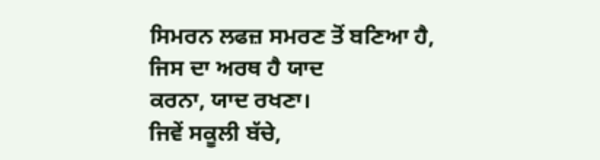ਸਿਮਰਨ ਲਫਜ਼ ਸਮਰਣ ਤੋਂ ਬਣਿਆ ਹੈ, ਜਿਸ ਦਾ ਅਰਥ ਹੈ ਯਾਦ
ਕਰਨਾ, ਯਾਦ ਰਖਣਾ।
ਜਿਵੇਂ ਸਕੂਲੀ ਬੱਚੇ,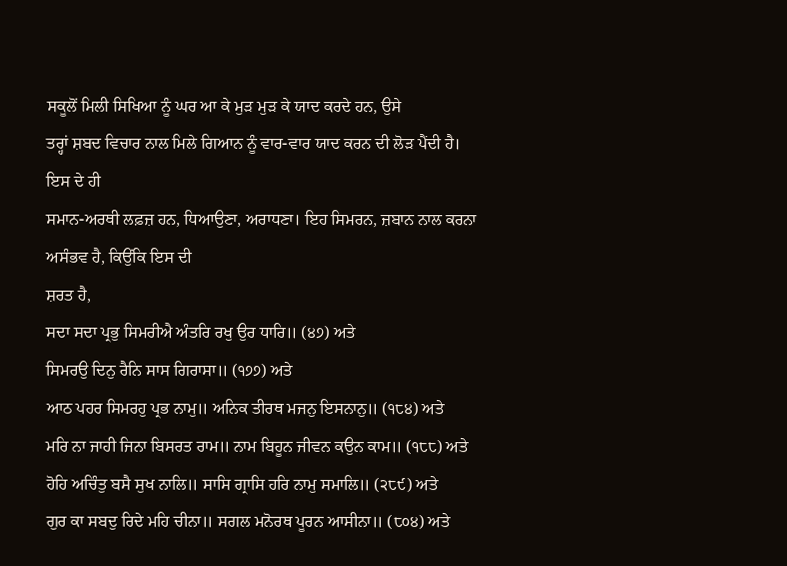ਸਕੂਲੋਂ ਮਿਲੀ ਸਿਖਿਆ ਨੂੰ ਘਰ ਆ ਕੇ ਮੁੜ ਮੁੜ ਕੇ ਯਾਦ ਕਰਦੇ ਹਨ, ਉਸੇ
ਤਰ੍ਹਾਂ ਸ਼ਬਦ ਵਿਚਾਰ ਨਾਲ ਮਿਲੇ ਗਿਆਨ ਨੂੰ ਵਾਰ-ਵਾਰ ਯਾਦ ਕਰਨ ਦੀ ਲੋੜ ਪੈਂਦੀ ਹੈ। ਇਸ ਦੇ ਹੀ
ਸਮਾਨ-ਅਰਥੀ ਲਫ਼ਜ਼ ਹਨ, ਧਿਆਉਣਾ, ਅਰਾਧਣਾ। ਇਹ ਸਿਮਰਨ, ਜ਼ਬਾਨ ਨਾਲ ਕਰਨਾ ਅਸੰਭਵ ਹੈ, ਕਿਉਂਕਿ ਇਸ ਦੀ
ਸ਼ਰਤ ਹੈ,
ਸਦਾ ਸਦਾ ਪ੍ਰਭੁ ਸਿਮਰੀਐ ਅੰਤਰਿ ਰਖੁ ਉਰ ਧਾਰਿ॥ (੪੭) ਅਤੇ
ਸਿਮਰਉ ਦਿਨੁ ਰੈਨਿ ਸਾਸ ਗਿਰਾਸਾ॥ (੧੭੭) ਅਤੇ
ਆਠ ਪਹਰ ਸਿਮਰਹੁ ਪ੍ਰਭ ਨਾਮੁ॥ ਅਨਿਕ ਤੀਰਥ ਮਜਨੁ ਇਸਨਾਨੁ॥ (੧੮੪) ਅਤੇ
ਮਰਿ ਨਾ ਜਾਹੀ ਜਿਨਾ ਬਿਸਰਤ ਰਾਮ॥ ਨਾਮ ਬਿਹੂਨ ਜੀਵਨ ਕਉਨ ਕਾਮ॥ (੧੮੮) ਅਤੇ
ਹੋਹਿ ਅਚਿੰਤੁ ਬਸੈ ਸੁਖ ਨਾਲਿ॥ ਸਾਸਿ ਗ੍ਰਾਸਿ ਹਰਿ ਨਾਮੁ ਸਮਾਲਿ॥ (੨੮੯) ਅਤੇ
ਗੁਰ ਕਾ ਸਬਦੁ ਰਿਦੇ ਮਹਿ ਚੀਨਾ॥ ਸਗਲ ਮਨੋਰਥ ਪੂਰਨ ਆਸੀਨਾ॥ (੮੦੪) ਅਤੇ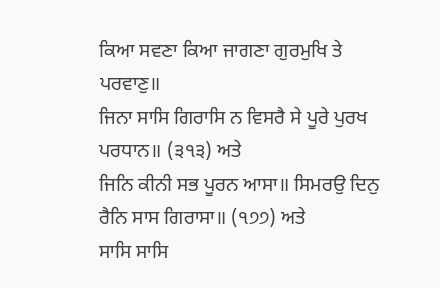ਕਿਆ ਸਵਣਾ ਕਿਆ ਜਾਗਣਾ ਗੁਰਮੁਖਿ ਤੇ ਪਰਵਾਣੁ॥
ਜਿਨਾ ਸਾਸਿ ਗਿਰਾਸਿ ਨ ਵਿਸਰੈ ਸੇ ਪੂਰੇ ਪੁਰਖ ਪਰਧਾਨ॥ (੩੧੩) ਅਤੇ
ਜਿਨਿ ਕੀਨੀ ਸਭ ਪੂਰਨ ਆਸਾ॥ ਸਿਮਰਉ ਦਿਨੁ ਰੈਨਿ ਸਾਸ ਗਿਰਾਸਾ॥ (੧੭੭) ਅਤੇ
ਸਾਸਿ ਸਾਸਿ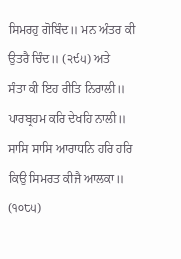ਸਿਮਰਹੁ ਗੋਬਿੰਦ॥ ਮਨ ਅੰਤਰ ਕੀ ਉਤਰੈ ਚਿੰਦ॥ (੨੯੫) ਅਤੇ
ਸੰਤਾ ਕੀ ਇਹ ਰੀਤਿ ਨਿਰਾਲੀ॥ ਪਾਰਬ੍ਰਹਮ ਕਰਿ ਦੇਖਹਿ ਨਾਲੀ॥
ਸਾਸਿ ਸਾਸਿ ਆਰਾਧਨਿ ਹਰਿ ਹਰਿ ਕਿਉ ਸਿਮਰਤ ਕੀਜੈ ਆਲਕਾ॥ (੧੦੮੫)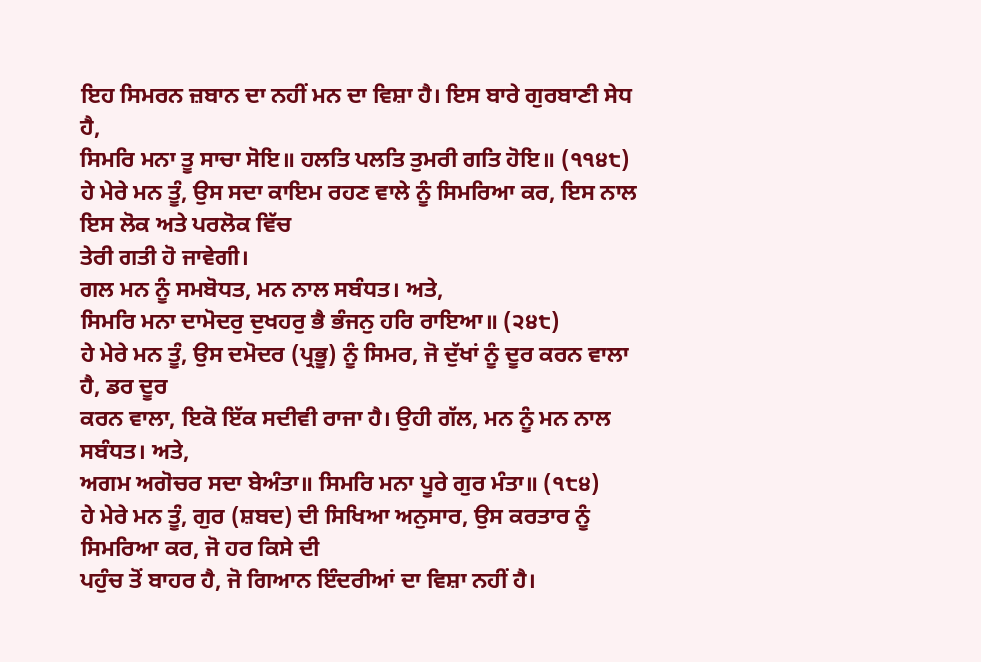ਇਹ ਸਿਮਰਨ ਜ਼ਬਾਨ ਦਾ ਨਹੀਂ ਮਨ ਦਾ ਵਿਸ਼ਾ ਹੈ। ਇਸ ਬਾਰੇ ਗੁਰਬਾਣੀ ਸੇਧ ਹੈ,
ਸਿਮਰਿ ਮਨਾ ਤੂ ਸਾਚਾ ਸੋਇ॥ ਹਲਤਿ ਪਲਤਿ ਤੁਮਰੀ ਗਤਿ ਹੋਇ॥ (੧੧੪੮)
ਹੇ ਮੇਰੇ ਮਨ ਤੂੰ, ਉਸ ਸਦਾ ਕਾਇਮ ਰਹਣ ਵਾਲੇ ਨੂੰ ਸਿਮਰਿਆ ਕਰ, ਇਸ ਨਾਲ ਇਸ ਲੋਕ ਅਤੇ ਪਰਲੋਕ ਵਿੱਚ
ਤੇਰੀ ਗਤੀ ਹੋ ਜਾਵੇਗੀ।
ਗਲ ਮਨ ਨੂੰ ਸਮਬੋਧਤ, ਮਨ ਨਾਲ ਸਬੰਧਤ। ਅਤੇ,
ਸਿਮਰਿ ਮਨਾ ਦਾਮੋਦਰੁ ਦੁਖਹਰੁ ਭੈ ਭੰਜਨੁ ਹਰਿ ਰਾਇਆ॥ (੨੪੮)
ਹੇ ਮੇਰੇ ਮਨ ਤੂੰ, ਉਸ ਦਮੋਦਰ (ਪ੍ਰਭੂ) ਨੂੰ ਸਿਮਰ, ਜੋ ਦੁੱਖਾਂ ਨੂੰ ਦੂਰ ਕਰਨ ਵਾਲਾ ਹੈ, ਡਰ ਦੂਰ
ਕਰਨ ਵਾਲਾ, ਇਕੋ ਇੱਕ ਸਦੀਵੀ ਰਾਜਾ ਹੈ। ਉਹੀ ਗੱਲ, ਮਨ ਨੂੰ ਮਨ ਨਾਲ ਸਬੰਧਤ। ਅਤੇ,
ਅਗਮ ਅਗੋਚਰ ਸਦਾ ਬੇਅੰਤਾ॥ ਸਿਮਰਿ ਮਨਾ ਪੂਰੇ ਗੁਰ ਮੰਤਾ॥ (੧੮੪)
ਹੇ ਮੇਰੇ ਮਨ ਤੂੰ, ਗੁਰ (ਸ਼ਬਦ) ਦੀ ਸਿਖਿਆ ਅਨੁਸਾਰ, ਉਸ ਕਰਤਾਰ ਨੂੰ ਸਿਮਰਿਆ ਕਰ, ਜੋ ਹਰ ਕਿਸੇ ਦੀ
ਪਹੁੰਚ ਤੋਂ ਬਾਹਰ ਹੈ, ਜੋ ਗਿਆਨ ਇੰਦਰੀਆਂ ਦਾ ਵਿਸ਼ਾ ਨਹੀਂ ਹੈ।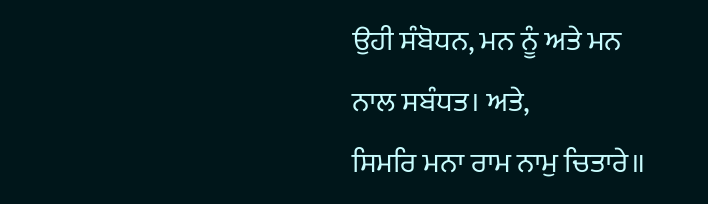ਉਹੀ ਸੰਬੋਧਨ, ਮਨ ਨੂੰ ਅਤੇ ਮਨ
ਨਾਲ ਸਬੰਧਤ। ਅਤੇ,
ਸਿਮਰਿ ਮਨਾ ਰਾਮ ਨਾਮੁ ਚਿਤਾਰੇ॥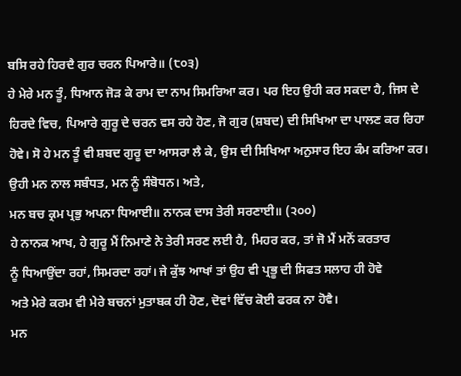ਬਸਿ ਰਹੇ ਹਿਰਦੈ ਗੁਰ ਚਰਨ ਪਿਆਰੇ॥ (੮੦੩)
ਹੇ ਮੇਰੇ ਮਨ ਤੂੰ, ਧਿਆਨ ਜੋੜ ਕੇ ਰਾਮ ਦਾ ਨਾਮ ਸਿਮਰਿਆ ਕਰ। ਪਰ ਇਹ ਉਹੀ ਕਰ ਸਕਦਾ ਹੈ, ਜਿਸ ਦੇ
ਹਿਰਦੇ ਵਿਚ, ਪਿਆਰੇ ਗੁਰੂ ਦੇ ਚਰਨ ਵਸ ਰਹੇ ਹੋਣ, ਜੋ ਗੁਰ (ਸ਼ਬਦ) ਦੀ ਸਿਖਿਆ ਦਾ ਪਾਲਣ ਕਰ ਰਿਹਾ
ਹੋਵੇ। ਸੋ ਹੇ ਮਨ ਤੂੰ ਵੀ ਸ਼ਬਦ ਗੁਰੂ ਦਾ ਆਸਰਾ ਲੈ ਕੇ, ਉਸ ਦੀ ਸਿਖਿਆ ਅਨੁਸਾਰ ਇਹ ਕੰਮ ਕਰਿਆ ਕਰ।
ਉਹੀ ਮਨ ਨਾਲ ਸਬੰਧਤ, ਮਨ ਨੂੰ ਸੰਬੋਧਨ। ਅਤੇ,
ਮਨ ਬਚ ਕ੍ਰਮ ਪ੍ਰਭੁ ਅਪਨਾ ਧਿਆਈ॥ ਨਾਨਕ ਦਾਸ ਤੇਰੀ ਸਰਣਾਈ॥ (੨੦੦)
ਹੇ ਨਾਨਕ ਆਖ, ਹੇ ਗੁਰੂ ਮੈਂ ਨਿਮਾਣੇ ਨੇ ਤੇਰੀ ਸਰਣ ਲਈ ਹੈ, ਮਿਹਰ ਕਰ, ਤਾਂ ਜੋ ਮੈਂ ਮਨੋਂ ਕਰਤਾਰ
ਨੂੰ ਧਿਆਉਂਦਾ ਰਹਾਂ, ਸਿਮਰਦਾ ਰਹਾਂ। ਜੇ ਕੁੱਝ ਆਖਾਂ ਤਾਂ ਉਹ ਵੀ ਪ੍ਰਭੂ ਦੀ ਸਿਫਤ ਸਲਾਹ ਹੀ ਹੋਵੇ
ਅਤੇ ਮੇਰੇ ਕਰਮ ਵੀ ਮੇਰੇ ਬਚਨਾਂ ਮੁਤਾਬਕ ਹੀ ਹੋਣ, ਦੋਵਾਂ ਵਿੱਚ ਕੋਈ ਫਰਕ ਨਾ ਹੋਵੈ।
ਮਨ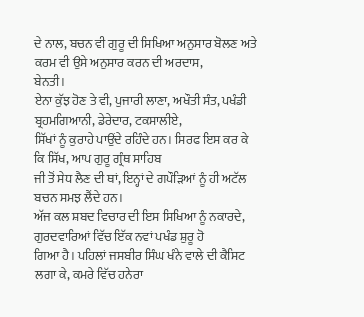ਦੇ ਨਾਲ, ਬਚਨ ਵੀ ਗੁਰੂ ਦੀ ਸਿਖਿਆ ਅਨੁਸਾਰ ਬੋਲਣ ਅਤੇ ਕਰਮ ਵੀ ਉਸੇ ਅਨੁਸਾਰ ਕਰਨ ਦੀ ਅਰਦਾਸ,
ਬੇਨਤੀ।
ਏਨਾ ਕੁੱਝ ਹੋਣ ਤੇ ਵੀ, ਪੁਜਾਰੀ ਲਾਣਾ, ਅਖੌਤੀ ਸੰਤ, ਪਖੰਡੀ ਬ੍ਰਹਮਗਿਆਨੀ, ਡੇਰੇਦਾਰ, ਟਕਸਾਲੀਏ,
ਸਿੱਖਾਂ ਨੂੰ ਕੁਰਾਹੇ ਪਾਉਂਦੇ ਰਹਿੰਦੇ ਹਨ। ਸਿਰਫ ਇਸ ਕਰ ਕੇ ਕਿ ਸਿੱਖ, ਆਪ ਗੁਰੂ ਗ੍ਰੰਥ ਸਾਹਿਬ
ਜੀ ਤੋਂ ਸੇਧ ਲੈਣ ਦੀ ਥਾਂ, ਇਨ੍ਹਾਂ ਦੇ ਗਪੌੜਿਆਂ ਨੂੰ ਹੀ ਅਟੱਲ ਬਚਨ ਸਮਝ ਲੈਂਦੇ ਹਨ।
ਅੱਜ ਕਲ ਸ਼ਬਦ ਵਿਚਾਰ ਦੀ ਇਸ ਸਿਖਿਆ ਨੂੰ ਨਕਾਰਦੇ, ਗੁਰਦਵਾਰਿਆਂ ਵਿੱਚ ਇੱਕ ਨਵਾਂ ਪਖੰਡ ਸ਼ੁਰੂ ਹੋ
ਗਿਆ ਹੈ। ਪਹਿਲਾਂ ਜਸਬੀਰ ਸਿੰਘ ਖੰਨੇ ਵਾਲੇ ਦੀ ਕੈਸਿਟ ਲਗਾ ਕੇ, ਕਮਰੇ ਵਿੱਚ ਹਨੇਰਾ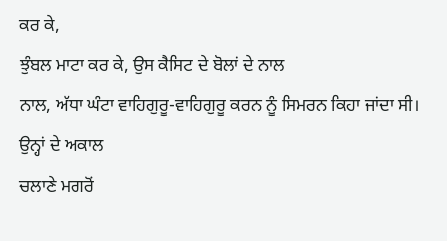ਕਰ ਕੇ,
ਝੁੰਬਲ ਮਾਟਾ ਕਰ ਕੇ, ਉਸ ਕੈਸਿਟ ਦੇ ਬੋਲਾਂ ਦੇ ਨਾਲ
ਨਾਲ, ਅੱਧਾ ਘੰਟਾ ਵਾਹਿਗੁਰੂ-ਵਾਹਿਗੁਰੂ ਕਰਨ ਨੂੰ ਸਿਮਰਨ ਕਿਹਾ ਜਾਂਦਾ ਸੀ। ਉਨ੍ਹਾਂ ਦੇ ਅਕਾਲ
ਚਲਾਣੇ ਮਗਰੋਂ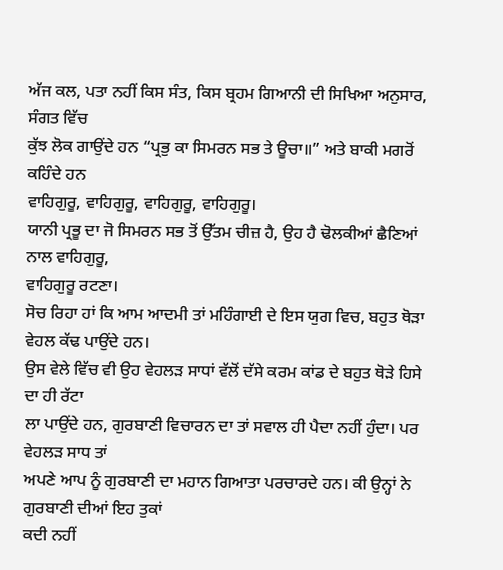ਅੱਜ ਕਲ, ਪਤਾ ਨਹੀਂ ਕਿਸ ਸੰਤ, ਕਿਸ ਬ੍ਰਹਮ ਗਿਆਨੀ ਦੀ ਸਿਖਿਆ ਅਨੁਸਾਰ, ਸੰਗਤ ਵਿੱਚ
ਕੁੱਝ ਲੋਕ ਗਾਉਂਦੇ ਹਨ “ਪ੍ਰਭੁ ਕਾ ਸਿਮਰਨ ਸਭ ਤੇ ਊਚਾ॥” ਅਤੇ ਬਾਕੀ ਮਗਰੋਂ ਕਹਿੰਦੇ ਹਨ
ਵਾਹਿਗੁਰੂ, ਵਾਹਿਗੁਰੂ, ਵਾਹਿਗੁਰੂ, ਵਾਹਿਗੁਰੂ।
ਯਾਨੀ ਪ੍ਰਭੂ ਦਾ ਜੋ ਸਿਮਰਨ ਸਭ ਤੋਂ ਉੱਤਮ ਚੀਜ਼ ਹੈ, ਉਹ ਹੈ ਢੋਲਕੀਆਂ ਛੈਣਿਆਂ ਨਾਲ ਵਾਹਿਗੁਰੂ,
ਵਾਹਿਗੁਰੂ ਰਟਣਾ।
ਸੋਚ ਰਿਹਾ ਹਾਂ ਕਿ ਆਮ ਆਦਮੀ ਤਾਂ ਮਹਿੰਗਾਈ ਦੇ ਇਸ ਯੁਗ ਵਿਚ, ਬਹੁਤ ਥੋੜਾ ਵੇਹਲ ਕੱਢ ਪਾਉਂਦੇ ਹਨ।
ਉਸ ਵੇਲੇ ਵਿੱਚ ਵੀ ਉਹ ਵੇਹਲੜ ਸਾਧਾਂ ਵੱਲੋਂ ਦੱਸੇ ਕਰਮ ਕਾਂਡ ਦੇ ਬਹੁਤ ਥੋੜੇ ਹਿਸੇ ਦਾ ਹੀ ਰੱਟਾ
ਲਾ ਪਾਉਂਦੇ ਹਨ, ਗੁਰਬਾਣੀ ਵਿਚਾਰਨ ਦਾ ਤਾਂ ਸਵਾਲ ਹੀ ਪੈਦਾ ਨਹੀਂ ਹੁੰਦਾ। ਪਰ ਵੇਹਲੜ ਸਾਧ ਤਾਂ
ਅਪਣੇ ਆਪ ਨੂੰ ਗੁਰਬਾਣੀ ਦਾ ਮਹਾਨ ਗਿਆਤਾ ਪਰਚਾਰਦੇ ਹਨ। ਕੀ ਉਨ੍ਹਾਂ ਨੇ ਗੁਰਬਾਣੀ ਦੀਆਂ ਇਹ ਤੁਕਾਂ
ਕਦੀ ਨਹੀਂ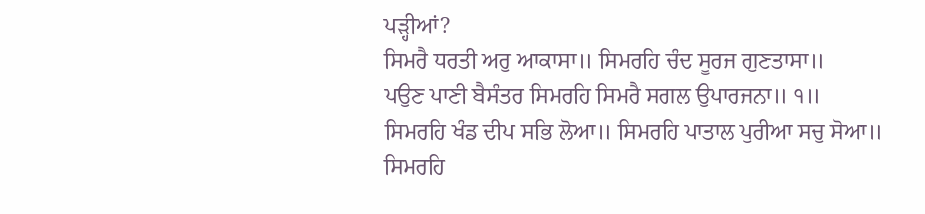ਪੜ੍ਹੀਆਂ?
ਸਿਮਰੈ ਧਰਤੀ ਅਰੁ ਆਕਾਸਾ॥ ਸਿਮਰਹਿ ਚੰਦ ਸੂਰਜ ਗੁਣਤਾਸਾ॥
ਪਉਣ ਪਾਣੀ ਬੈਸੰਤਰ ਸਿਮਰਹਿ ਸਿਮਰੈ ਸਗਲ ਉਪਾਰਜਨਾ॥ ੧॥
ਸਿਮਰਹਿ ਖੰਡ ਦੀਪ ਸਭਿ ਲੋਆ॥ ਸਿਮਰਹਿ ਪਾਤਾਲ ਪੁਰੀਆ ਸਚੁ ਸੋਆ॥
ਸਿਮਰਹਿ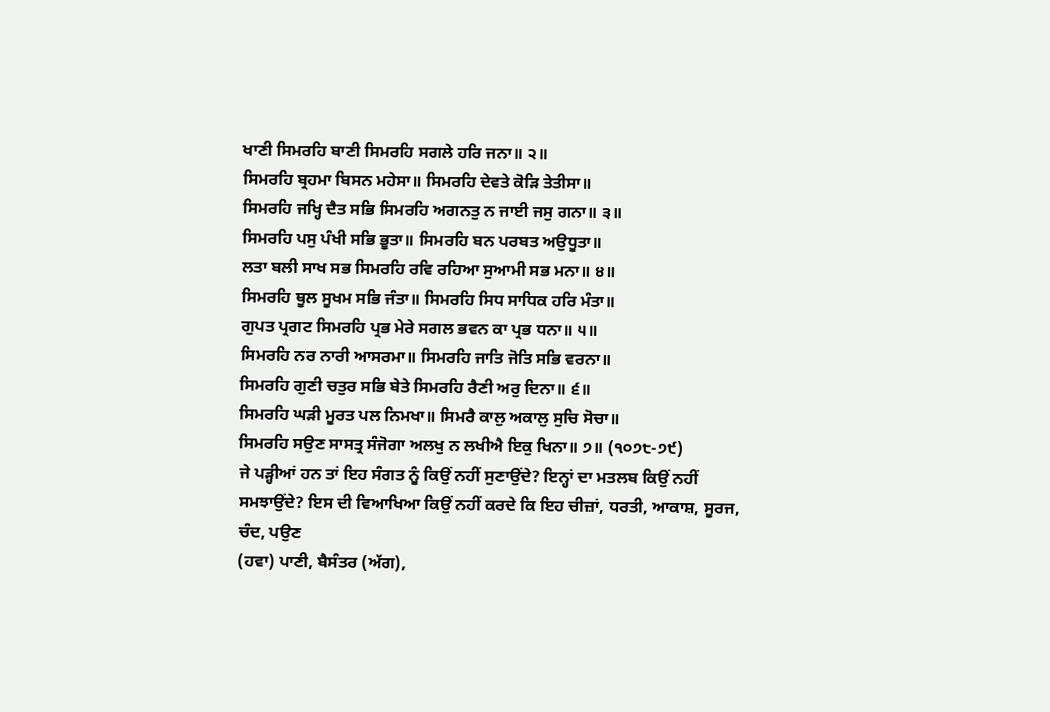ਖਾਣੀ ਸਿਮਰਹਿ ਬਾਣੀ ਸਿਮਰਹਿ ਸਗਲੇ ਹਰਿ ਜਨਾ॥ ੨॥
ਸਿਮਰਹਿ ਬ੍ਰਹਮਾ ਬਿਸਨ ਮਹੇਸਾ॥ ਸਿਮਰਹਿ ਦੇਵਤੇ ਕੋੜਿ ਤੇਤੀਸਾ॥
ਸਿਮਰਹਿ ਜਖ੍ਹਿ ਦੈਤ ਸਭਿ ਸਿਮਰਹਿ ਅਗਨਤੁ ਨ ਜਾਈ ਜਸੁ ਗਨਾ॥ ੩॥
ਸਿਮਰਹਿ ਪਸੁ ਪੰਖੀ ਸਭਿ ਭੂਤਾ॥ ਸਿਮਰਹਿ ਬਨ ਪਰਬਤ ਅਉਧੂਤਾ॥
ਲਤਾ ਬਲੀ ਸਾਖ ਸਭ ਸਿਮਰਹਿ ਰਵਿ ਰਹਿਆ ਸੁਆਮੀ ਸਭ ਮਨਾ॥ ੪॥
ਸਿਮਰਹਿ ਥੂਲ ਸੂਖਮ ਸਭਿ ਜੰਤਾ॥ ਸਿਮਰਹਿ ਸਿਧ ਸਾਧਿਕ ਹਰਿ ਮੰਤਾ॥
ਗੁਪਤ ਪ੍ਰਗਟ ਸਿਮਰਹਿ ਪ੍ਰਭ ਮੇਰੇ ਸਗਲ ਭਵਨ ਕਾ ਪ੍ਰਭ ਧਨਾ॥ ੫॥
ਸਿਮਰਹਿ ਨਰ ਨਾਰੀ ਆਸਰਮਾ॥ ਸਿਮਰਹਿ ਜਾਤਿ ਜੋਤਿ ਸਭਿ ਵਰਨਾ॥
ਸਿਮਰਹਿ ਗੁਣੀ ਚਤੁਰ ਸਭਿ ਬੇਤੇ ਸਿਮਰਹਿ ਰੈਣੀ ਅਰੁ ਦਿਨਾ॥ ੬॥
ਸਿਮਰਹਿ ਘੜੀ ਮੂਰਤ ਪਲ ਨਿਮਖਾ॥ ਸਿਮਰੈ ਕਾਲੁ ਅਕਾਲੁ ਸੁਚਿ ਸੋਚਾ॥
ਸਿਮਰਹਿ ਸਉਣ ਸਾਸਤ੍ਰ ਸੰਜੋਗਾ ਅਲਖੁ ਨ ਲਖੀਐ ਇਕੁ ਖਿਨਾ॥ ੭॥ (੧੦੭੮-੭੯)
ਜੇ ਪੜ੍ਹੀਆਂ ਹਨ ਤਾਂ ਇਹ ਸੰਗਤ ਨੂੰ ਕਿਉਂ ਨਹੀਂ ਸੁਣਾਉਂਦੇ? ਇਨ੍ਹਾਂ ਦਾ ਮਤਲਬ ਕਿਉਂ ਨਹੀਂ
ਸਮਝਾਉਂਦੇ? ਇਸ ਦੀ ਵਿਆਖਿਆ ਕਿਉਂ ਨਹੀਂ ਕਰਦੇ ਕਿ ਇਹ ਚੀਜ਼ਾਂ, ਧਰਤੀ, ਆਕਾਸ਼, ਸੂਰਜ, ਚੰਦ, ਪਉਣ
(ਹਵਾ) ਪਾਣੀ, ਬੈਸੰਤਰ (ਅੱਗ),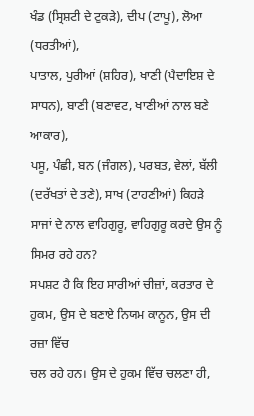ਖੰਡ (ਸ੍ਰਿਸ਼ਟੀ ਦੇ ਟੁਕੜੇ), ਦੀਪ (ਟਾਪੂ), ਲੋਆ (ਧਰਤੀਆਂ),
ਪਾਤਾਲ, ਪੁਰੀਆਂ (ਸ਼ਹਿਰ), ਖਾਣੀ (ਪੈਦਾਇਸ਼ ਦੇ ਸਾਧਨ), ਬਾਣੀ (ਬਣਾਵਟ, ਖਾਣੀਆਂ ਨਾਲ ਬਣੇ ਆਕਾਰ),
ਪਸੂ, ਪੰਛੀ, ਬਨ (ਜੰਗਲ), ਪਰਬਤ, ਵੇਲਾਂ, ਬੱਲੀ (ਦਰੱਖਤਾਂ ਦੇ ਤਣੇ), ਸਾਖ (ਟਾਹਣੀਆਂ) ਕਿਹੜੇ
ਸਾਜਾਂ ਦੇ ਨਾਲ ਵਾਹਿਗੁਰੂ, ਵਾਹਿਗੁਰੂ ਕਰਦੇ ਉਸ ਨੂੰ ਸਿਮਰ ਰਹੇ ਹਨ?
ਸਪਸ਼ਟ ਹੈ ਕਿ ਇਹ ਸਾਰੀਆਂ ਚੀਜ਼ਾਂ, ਕਰਤਾਰ ਦੇ ਹੁਕਮ, ਉਸ ਦੇ ਬਣਾਏ ਨਿਯਮ ਕਾਨੂਨ, ਉਸ ਦੀ ਰਜ਼ਾ ਵਿੱਚ
ਚਲ ਰਹੇ ਹਨ। ਉਸ ਦੇ ਹੁਕਮ ਵਿੱਚ ਚਲਣਾ ਹੀ,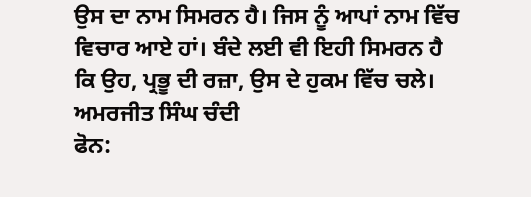ਉਸ ਦਾ ਨਾਮ ਸਿਮਰਨ ਹੈ। ਜਿਸ ਨੂੰ ਆਪਾਂ ਨਾਮ ਵਿੱਚ
ਵਿਚਾਰ ਆਏ ਹਾਂ। ਬੰਦੇ ਲਈ ਵੀ ਇਹੀ ਸਿਮਰਨ ਹੈ ਕਿ ਉਹ, ਪ੍ਰਭੂ ਦੀ ਰਜ਼ਾ, ਉਸ ਦੇ ਹੁਕਮ ਵਿੱਚ ਚਲੇ।
ਅਮਰਜੀਤ ਸਿੰਘ ਚੰਦੀ
ਫੋਨ: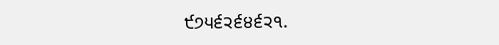੯੭੫੬੨੬੪੬੨੧.